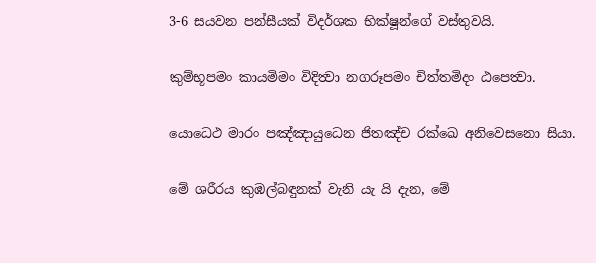3-6 සයවන පන්සීයක් විදර්ශක භික්ෂූන්ගේ වස්තුවයි.

කුම්භූපමං කායමිමං විදිත්‍වා නගරූපමං චිත්තමිදං ඨපෙත්‍වා.

යොධෙථ මාරං පඤ්ඤායුධෙන ජිතඤ්ච රක්ඛෙ අනිවෙසනො සියා.

මේ ශරීරය කුඹල්බඳුනක් වැනි යැ යි දැන, මේ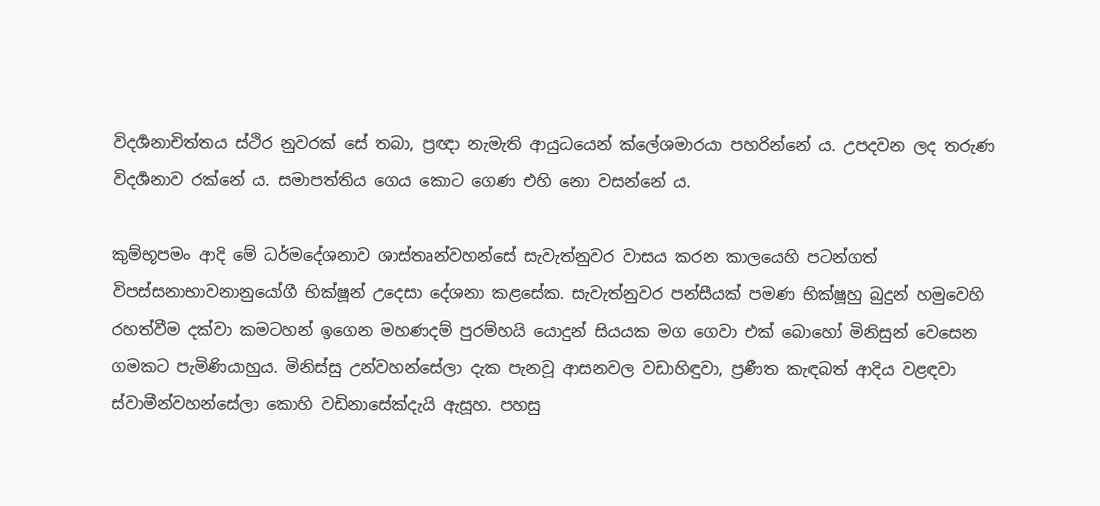විදර්‍ශනාචිත්තය ස්ථිර නුවරක් සේ තබා, ප්‍රඥා නැමැති ආයුධයෙන් ක්ලේශමාරයා පහරින්නේ ය. උපදවන ලද තරුණ විදර්‍ශනාව රක්නේ ය. සමාපත්තිය ගෙය කොට ගෙණ එහි නො වසන්නේ ය.

කුම්භූපමං ආදි මේ ධර්මදේශනාව ශාස්තෘන්වහන්සේ සැවැත්නුවර වාසය කරන කාලයෙහි පටන්ගත් විපස්සනාභාවනානුයෝගී භික්ෂූන් උදෙසා දේශනා කළසේක. සැවැත්නුවර පන්සීයක් පමණ භික්ෂූහු බුදුන් හමුවෙහි රහත්වීම දක්වා කමටහන් ඉගෙන මහණදම් පුරම්හයි යොදුන් සියයක මග ගෙවා එක් බොහෝ මිනිසුන් වෙසෙන ගමකට පැමිණියාහුය. මිනිස්සු උන්වහන්සේලා දැක පැනවූ ආසනවල වඩාහිඳුවා, ප්‍ර‍ණීත කැඳබත් ආදිය වළඳවා ස්වාමීන්වහන්සේලා කොහි වඩිනාසේක්දැයි ඇසූහ. පහසු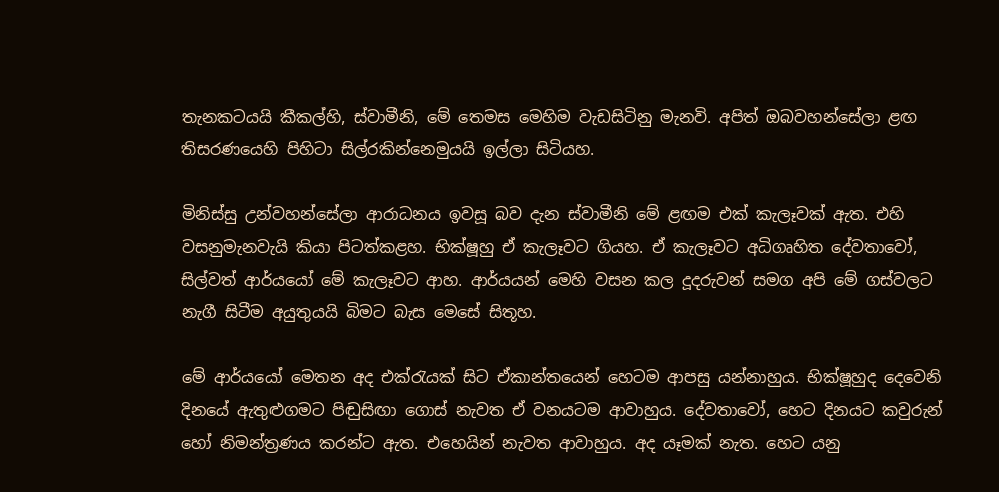තැනකටයයි කීකල්හි, ස්වාමීනි, මේ තෙමස මෙහිම වැඩසිටිනු මැනවි. අපිත් ඔබවහන්සේලා ළඟ තිසරණයෙහි පිහිටා සිල්රකින්නෙමුයයි ඉල්ලා සිටියහ.

මිනිස්සු උන්වහන්සේලා ආරාධනය ඉවසූ බව දැන ස්වාමීනි මේ ළඟම එක් කැලෑවක් ඇත. එහි වසනුමැනවැයි කියා පිටත්කළහ. භික්ෂූහු ඒ කැලෑවට ගියහ. ඒ කැලෑවට අධිගෘහිත දේවතාවෝ, සිල්වත් ආර්යයෝ මේ කැලෑවට ආහ. ආර්යයන් මෙහි වසන කල දූදරුවන් සමග අපි මේ ගස්වලට නැගී සිටීම අයුතුයයි බිමට බැස මෙසේ සිතූහ.

මේ ආර්යයෝ මෙතන අද එක්රැයක් සිට ඒකාන්තයෙන් හෙටම ආපසු යන්නාහුය. භික්ෂූහුද දෙවෙනි දිනයේ ඇතුළුගමට පිඬුසිඟා ගොස් නැවත ඒ වනයටම ආවාහුය. දේවතාවෝ, හෙට දිනයට කවුරුන් හෝ නිමන්ත්‍ර‍ණය කරන්ට ඇත. එහෙයින් නැවත ආවාහුය. අද යෑමක් නැත. හෙට යනු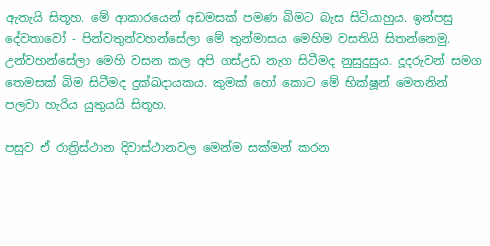ඇතැයි සිතූහ. මේ ආකාරයෙන් අඩමසක් පමණ බිමට බැස සිටියාහුය. ඉන්පසු දේවතාවෝ - පින්වතුන්වහන්සේලා මේ තුන්මාසය මෙහිම වසතියි සිතන්නෙමු. උන්වහන්සේලා මෙහි වසන කල අපි ගස්උඩ නැග සිටීමද නුසුදුසුය. දූදරුවන් සමග තෙමසක් බිම සිටීමද දුක්ඛදායකය. කුමක් හෝ කොට මේ භික්ෂූන් මෙතනින් පලවා හැරිය යුතුයයි සිතූහ.

පසුව ඒ රාත්‍රිස්ථාන දිවාස්ථානවල මෙන්ම සක්මන් කරන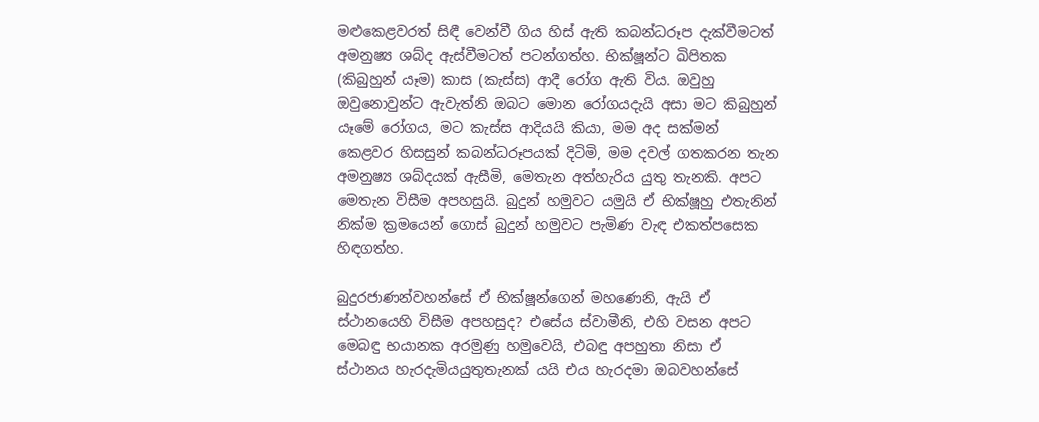මළුකෙළවරත් සිඳී වෙන්වී ගිය හිස් ඇති කබන්ධරූප දැක්වීමටත් අමනුෂ්‍ය ශබ්ද ඇස්වීමටත් පටන්ගත්හ. භික්ෂූන්ට ඛිපිතක (කිබුහුන් යෑම) කාස (කැස්ස) ආදී රෝග ඇති විය. ඔවුහු ඔවුනොවුන්ට ඇවැත්නි ඔබට මොන රෝගයදැයි අසා මට කිබුහුන් යෑමේ රෝගය, මට කැස්ස ආදියයි කියා, මම අද සක්මන් කෙළවර හිසසුන් කබන්ධරූපයක් දිටිමි, මම දවල් ගතකරන තැන අමනුෂ්‍ය ශබ්දයක් ඇසීමි, මෙතැන අත්හැරිය යුතු තැනකි. අපට මෙතැන විසීම අපහසුයි. බුදුන් හමුවට යමුයි ඒ භික්ෂූහු එතැනින් නික්ම ක්‍ර‍මයෙන් ගොස් බුදුන් හමුවට පැමිණ වැඳ එකත්පසෙක හිඳගත්හ.

බුදුරජාණන්වහන්සේ ඒ භික්ෂූන්ගෙන් මහණෙනි, ඇයි ඒ ස්ථානයෙහි විසීම අපහසුද? එසේය ස්වාමීනි, එහි වසන අපට මෙබඳු භයානක අරමුණු හමුවෙයි, එබඳු අපහුතා නිසා ඒ ස්ථානය හැරදැමියයුතුතැනක් යයි එය හැරදමා ඔබවහන්සේ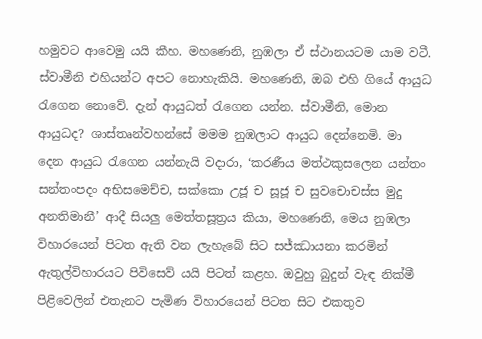හමුවට ආවෙමු යයි කීහ. මහණෙනි, නුඹලා ඒ ස්ථානයටම යාම වටී. ස්වාමීනි එහියන්ට අපට නොහැකියි. මහණෙනි, ඔබ එහි ගියේ ආයුධ රැගෙන නොවේ. දැන් ආයුධත් රැගෙන යන්න. ස්වාමීනි, මොන ආයුධද? ශාස්තෘන්වහන්සේ මමම නුඹලාට ආයුධ දෙන්නෙමි. මා දෙන ආයුධ රැගෙන යන්නැයි වදාරා, ‘කරණීය මත්ථකුසලෙන යන්තං සන්තංපදං අභිසමෙච්ච, සක්කො උජූ ච සූජූ ච සුවචොචස්ස මුදු අනතිමානී’ ආදී සියලු මෙත්තසූත්‍ර‍ය කියා, මහණෙනි, මෙය නුඹලා විහාරයෙන් පිටත ඇති වන ලැහැබේ සිට සජ්ඣායනා කරමින් ඇතුල්විහාරයට පිවිසෙව් යයි පිටත් කළහ. ඔවුහු බුදුන් වැඳ නික්මී පිළිවෙලින් එතැනට පැමිණ විහාරයෙන් පිටත සිට එකතුව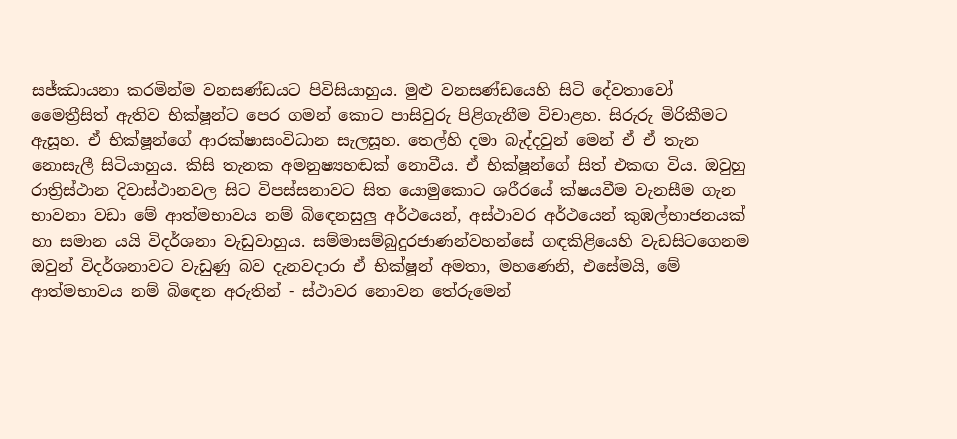සජ්ඣායනා කරමින්ම වනසණ්ඩයට පිවිසියාහුය. මුළු වනසණ්ඩයෙහි සිටි දේවතාවෝ මෛත්‍රීසිත් ඇතිව භික්ෂූන්ට පෙර ගමන් කොට පාසිවුරු පිළිගැනීම විචාළහ. සිරුරු මිරිකීමට ඇසූහ. ඒ භික්ෂූන්ගේ ආරක්ෂාසංවිධාන සැලසූහ. තෙල්හි දමා බැද්දවුන් මෙන් ඒ ඒ තැන නොසැලී සිටියාහුය. කිසි තැනක අමනුෂ්‍යහඬක් නොවීය. ඒ භික්ෂූන්ගේ සිත් එකඟ විය. ඔවුහු රාත්‍රිස්ථාන දිවාස්ථානවල සිට විපස්සනාවට සිත යොමුකොට ශරීරයේ ක්ෂයවීම වැනසීම ගැන භාවනා වඩා මේ ආත්මභාවය නම් බිඳෙනසුලු අර්ථයෙන්, අස්ථාවර අර්ථයෙන් කුඹල්භාජනයක් හා සමාන යයි විදර්ශනා වැඩුවාහුය. සම්මාසම්බුදුරජාණන්වහන්සේ ගඳකිළියෙහි වැඩසිටගෙනම ඔවුන් විදර්ශනාවට වැඩුණු බව දැනවදාරා ඒ භික්ෂූන් අමතා, මහණෙනි, එසේමයි, මේ ආත්මභාවය නම් බිඳෙන අරුතින් - ස්ථාවර නොවන තේරුමෙන්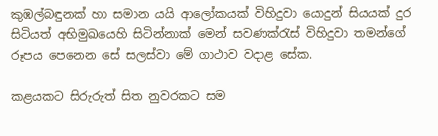කුඹල්බඳුනක් හා සමාන යයි ආලෝකයක් විහිදුවා යොදුන් සියයක් දුර සිටියත් අභිමුඛයෙහි සිටින්නාක් මෙන් සවණක්රැස් විහිදුවා තමන්ගේ රූපය පෙනෙන සේ සලස්වා මේ ගාථාව වදාළ සේක.

කළයකට සිරුරුත් සිත නුවරකට සම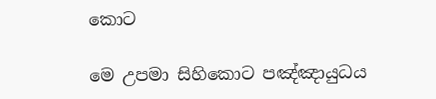කොට

මෙ උපමා සිහිකොට පඤ්ඤායුධය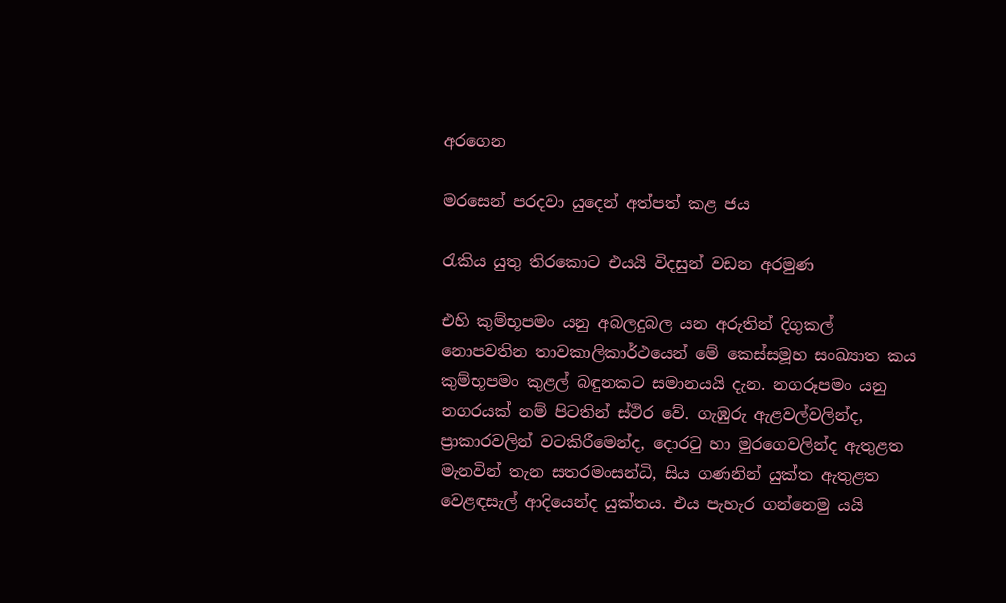අරගෙන

මරසෙන් පරදවා යුදෙන් අත්පත් කළ ජය

රැකිය යුතු තිරකොට එයයි විදසුන් වඩන අරමුණ

එහි කුම්භූපමං යනු අබලදුබල යන අරුතින් දිගුකල් නොපවතින තාවකාලිකාර්ථයෙන් මේ කෙස්සමූහ සංඛ්‍යාත කය කුම්භූපමං කුළල් බඳුනකට සමානයයි දැන. නගරූපමං යනු නගරයක් නම් පිටතින් ස්ථිර වේ. ගැඹුරු ඇළවල්වලින්ද, ප්‍රාකාරවලින් වටකිරීමෙන්ද, දොරටු හා මුරගෙවලින්ද ඇතුළත මැනවින් තැන සතරමංසන්ධි, සිය ගණනින් යුක්ත ඇතුළත වෙළඳසැල් ආදියෙන්ද යුක්තය. එය පැහැර ගන්නෙමු යයි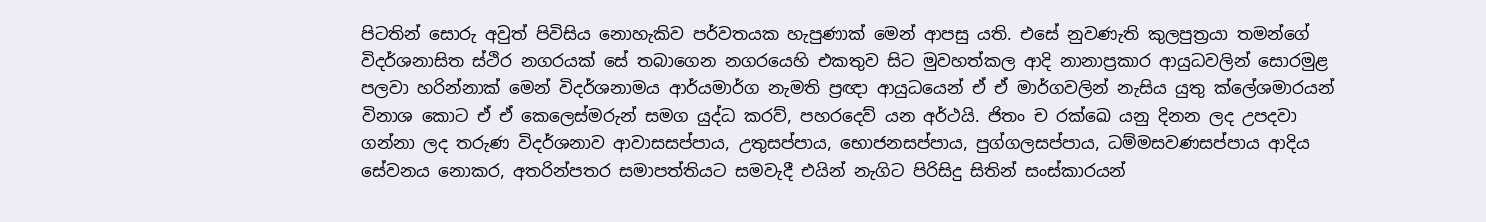පිටතින් සොරු අවුත් පිවිසිය නොහැකිව පර්වතයක හැපුණාක් මෙන් ආපසු යති. එසේ නුවණැති කුලපුත්‍ර‍යා තමන්ගේ විදර්ශනාසිත ස්ථිර නගරයක් සේ තබාගෙන නගරයෙහි එකතුව සිට මුවහත්කල ආදි නානාප්‍ර‍කාර ආයුධවලින් සොරමුළ පලවා හරින්නාක් මෙන් විදර්ශනාමය ආර්යමාර්ග නැමති ප්‍ර‍ඥා ආයුධයෙන් ඒ ඒ මාර්ගවලින් නැසිය යුතු ක්ලේශමාරයන් විනාශ කොට ඒ ඒ කෙලෙස්මරුන් සමග යුද්ධ කරව්, පහරදෙව් යන අර්ථයි. ජිතං ච රක්ඛෙ යනු දිනන ලද උපදවා ගන්නා ලද තරුණ විදර්ශනාව ආවාසසප්පාය, උතුසප්පාය, භොජනසප්පාය, පුග්ගලසප්පාය, ධම්මසවණසප්පාය ආදිය සේවනය නොකර, අතරින්පතර සමාපත්තියට සමවැදී එයින් නැගිට පිරිසිදු සිතින් සංස්කාරයන්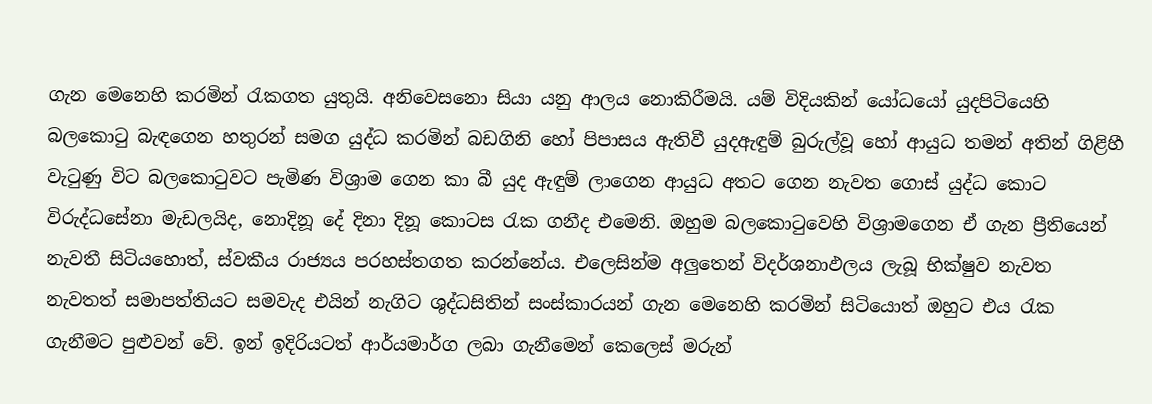ගැන මෙනෙහි කරමින් රැකගත යුතුයි. අනිවෙසනො සියා යනු ආලය නොකිරීමයි. යම් විදියකින් යෝධයෝ යුදපිටියෙහි බලකොටු බැඳගෙන හතුරන් සමග යුද්ධ කරමින් බඩගිනි හෝ පිපාසය ඇතිවී යුදඇඳුම් බුරුල්වූ හෝ ආයුධ තමන් අතින් ගිළිහී වැටුණු විට බලකොටුවට පැමිණ විශ්‍රාම ගෙන කා බී යුද ඇඳුම් ලාගෙන ආයුධ අතට ගෙන නැවත ගොස් යුද්ධ කොට විරුද්ධසේනා මැඩලයිද, නොදිනූ දේ දිනා දිනූ කොටස රැක ගනීද එමෙනි. ඔහුම බලකොටුවෙහි විශ්‍රාමගෙන ඒ ගැන ප්‍රීතියෙන් නැවතී සිටියහොත්, ස්වකීය රාජ්‍යය පරහස්තගත කරන්නේය. එලෙසින්ම අලුතෙන් විදර්ශනාඵලය ලැබූ භික්ෂුව නැවත නැවතත් සමාපත්තියට සමවැද එයින් නැගිට ශුද්ධසිතින් සංස්කාරයන් ගැන මෙනෙහි කරමින් සිටියොත් ඔහුට එය රැක ගැනීමට පුළුවන් වේ. ඉන් ඉදිරියටත් ආර්යමාර්ග ලබා ගැනීමෙන් කෙලෙස් මරුන්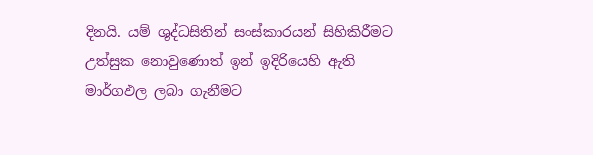දිනයි. යම් ශුද්ධසිතින් සංස්කාරයන් සිහිකිරීමට උත්සුක නොවුණොත් ඉන් ඉදිරියෙහි ඇති මාර්ගඵල ලබා ගැනීමට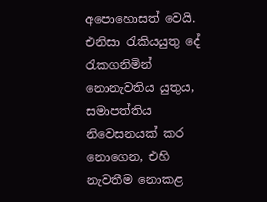අපොහොසත් වෙයි. එනිසා රැකියයුතු දේ රැකගනිමින් නොනැවතිය යුතුය, සමාපත්තිය නිවෙසනයක් කර නොගෙන, එහි නැවතීම නොකළ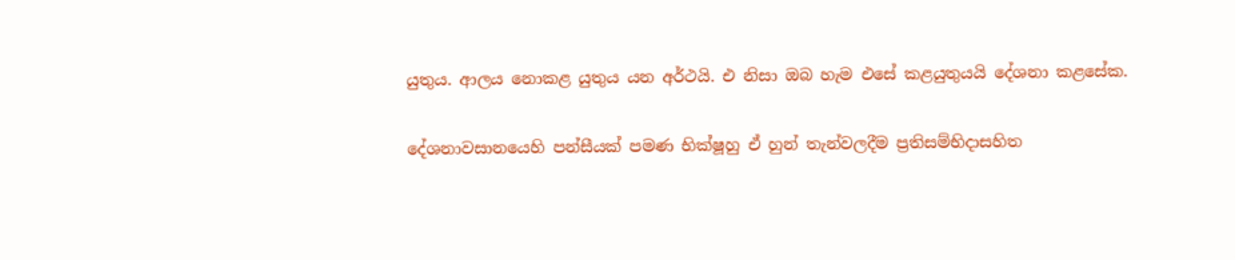යුතුය. ආලය නොකළ යුතුය යන අර්ථයි. එ නිසා ඔබ හැම එසේ කළයුතුයයි දේශනා කළසේක.

දේශනාවසානයෙහි පන්සීයක් පමණ භික්ෂූහු ඒ හුන් තැන්වලදීම ප්‍ර‍තිසම්භිදාසහිත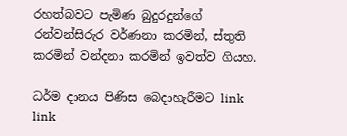රහත්බවට පැමිණ බුදුරදුන්ගේ රන්වන්සිරුර වර්ණනා කරමින්, ස්තුති කරමින් වන්දනා කරමින් ඉවත්ව ගියහ.

ධර්ම දානය පිණිස බෙදාහැරීමට link link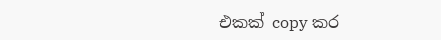එකක් copy කර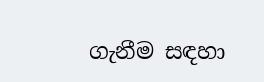ගැනීම සඳහා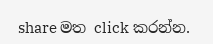share මත click කරන්න.